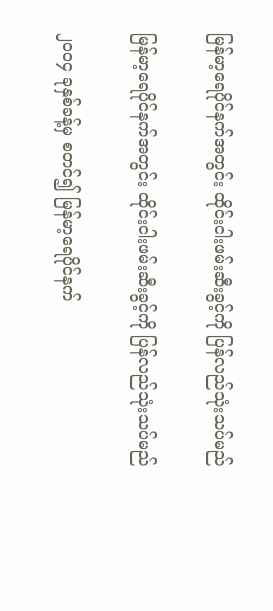မြန်မာ့ရေပိုင်နက်အတွင်း ထိုင်းငါးဖမ်းဆီးခွင့်ကို ပြန်လည်သုံးသပ်မည်

မြန်မာ့ရေပိုင်နက်အတွင်း ထိုင်းငါးဖမ်းဆီးခွင့်ကို ပြန်လည်သုံးသပ်မည်

၂၀၀၄ ခုနှစ်ခန့်မှ စတင်၍ မြန်မာ့ရေပိုင်နက်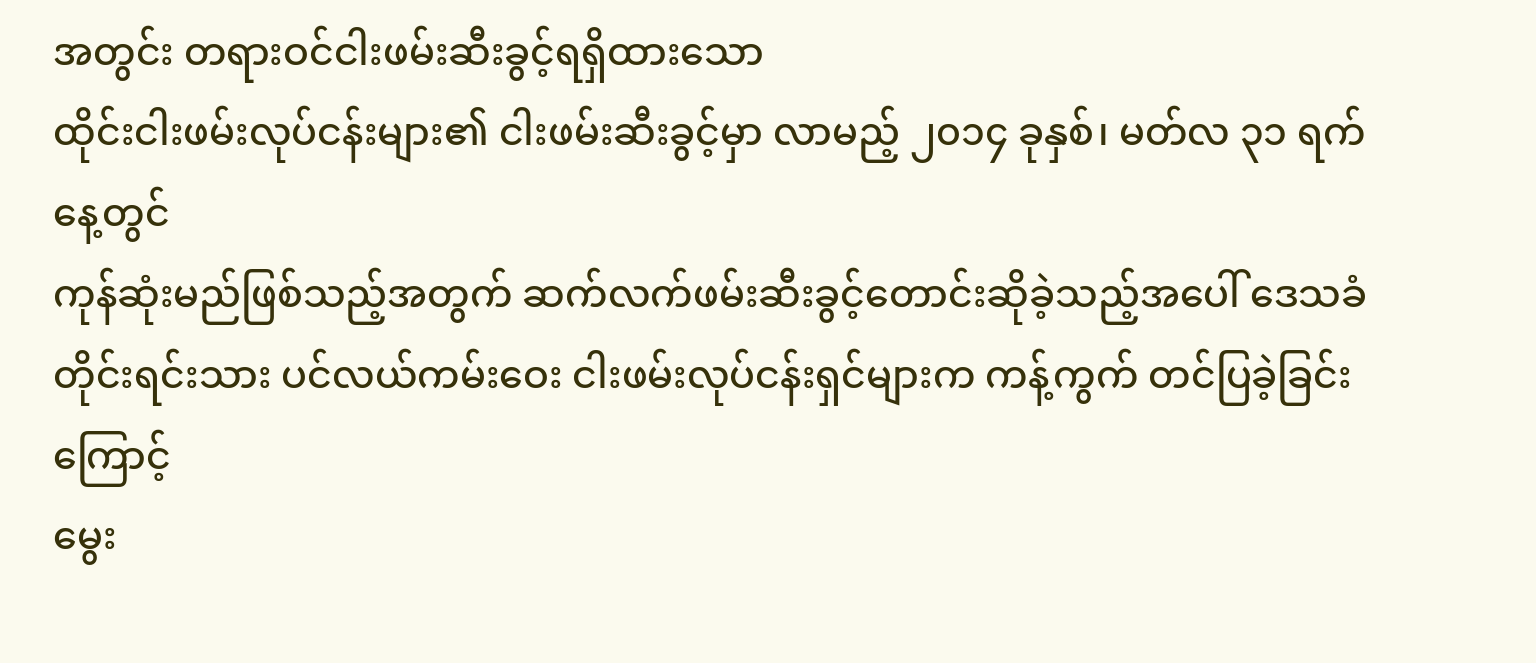အတွင်း တရားဝင်ငါးဖမ်းဆီးခွင့်ရရှိထားသော
ထိုင်းငါးဖမ်းလုပ်ငန်းများ၏ ငါးဖမ်းဆီးခွင့်မှာ လာမည့် ၂၀၁၄ ခုနှစ်၊ မတ်လ ၃၁ ရက်နေ့တွင်
ကုန်ဆုံးမည်ဖြစ်သည့်အတွက် ဆက်လက်ဖမ်းဆီးခွင့်တောင်းဆိုခဲ့သည့်အပေါ် ဒေသခံ
တိုင်းရင်းသား ပင်လယ်ကမ်းဝေး ငါးဖမ်းလုပ်ငန်းရှင်များက ကန့်ကွက် တင်ပြခဲ့ခြင်းကြောင့်
မွေး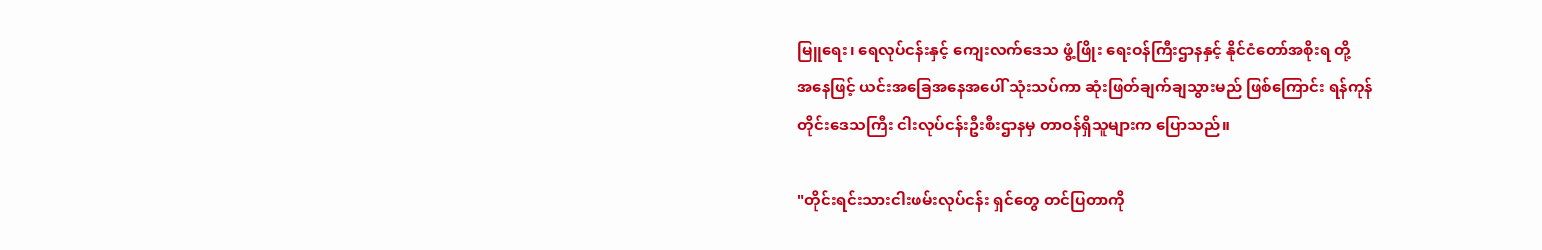မြူရေး၊ ရေလုပ်ငန်းနှင့် ကျေးလက်ဒေသ ဖွံ့ဖြိုး ရေးဝန်ကြီးဌာနနှင့် နိုင်ငံတော်အစိုးရ တို့
အနေဖြင့် ယင်းအခြေအနေအပေါ် သုံးသပ်ကာ ဆုံးဖြတ်ချက်ချသွားမည် ဖြစ်ကြောင်း ရန်ကုန်
တိုင်းဒေသကြီး ငါးလုပ်ငန်းဦးစီးဌာနမှ တာဝန်ရှိသူများက ပြောသည်။

"တိုင်းရင်းသားငါးဖမ်းလုပ်ငန်း ရှင်တွေ တင်ပြတာကို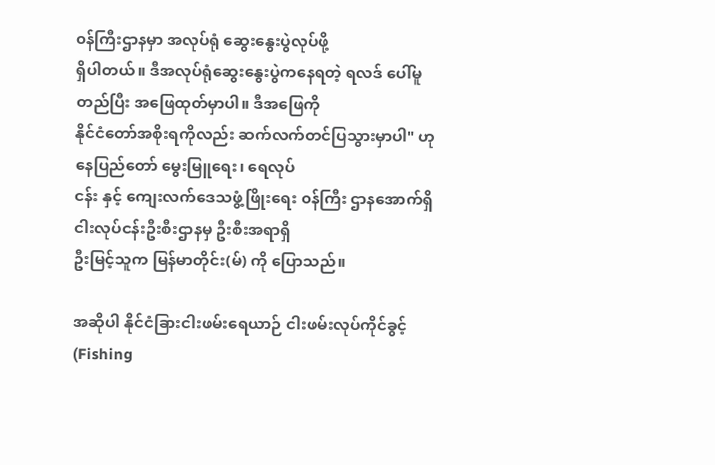၀န်ကြီးဌာနမှာ အလုပ်ရုံ ဆွေးနွေးပွဲလုပ်ဖို့
ရှိပါတယ်။ ဒီအလုပ်ရုံဆွေးနွေးပွဲကနေရတဲ့ ရလဒ် ပေါ်မူတည်ပြီး အဖြေထုတ်မှာပါ။ ဒီအဖြေကို
နိုင်ငံတော်အစိုးရကိုလည်း ဆက်လက်တင်ပြသွားမှာပါ" ဟု နေပြည်တော် မွေးမြူရေး၊ ရေလုပ်
ငန်း နှင့် ကျေးလက်ဒေသဖွံ့ဖြိုးရေး ၀န်ကြီး ဌာနအောက်ရှိ ငါးလုပ်ငန်းဦးစီးဌာနမှ ဦးစီးအရာရှိ
ဦးမြင့်သူက မြန်မာတိုင်း(မ်) ကို ပြောသည်။

အဆိုပါ နိုင်ငံခြားငါးဖမ်းရေယာဉ် ငါးဖမ်းလုပ်ကိုင်ခွင့် (Fishing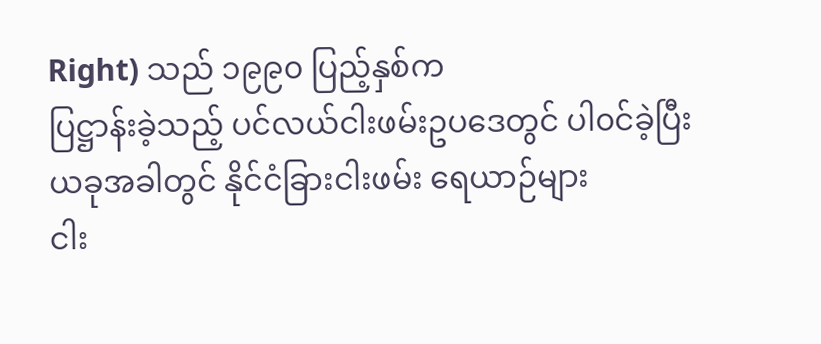Right) သည် ၁၉၉၀ ပြည့်နှစ်က
ပြဋ္ဌာန်းခဲ့သည့် ပင်လယ်ငါးဖမ်းဥပဒေတွင် ပါ၀င်ခဲ့ပြီး ယခုအခါတွင် နိုင်ငံခြားငါးဖမ်း ရေယာဉ်များ
ငါး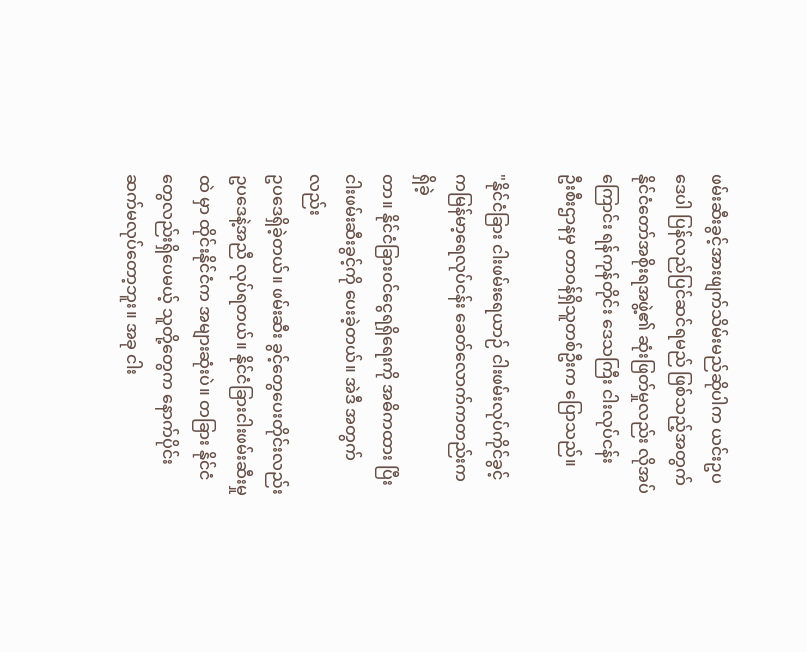ဖမ်းဆီးခွင့်အားဖျက်သိမ်းမည်ဆိုပါက ယင်းဥပဒေပါ ပြန်လည်ပြင်ဆင်ရမည် ဖြစ်သည့်အတွက်
နိုင်ငံတော်အစိုးရအဖွဲ့၏ ဆုံးဖြတ်မှုလည်း လိုအပ်ကြောင်း ရန်ကုန်တိုင်း ဒေသကြီး ငါးလုပ်ငန်း
ဦးစီးဌာနမှ တာဝန်ရှိသူတစ်ဦးက ပြောသည်။

"နိုင်ငံခြား ငါးဖမ်းရေယာဉ် ငါးဖမ်းလုပ်ကိုင်ခွင့်ကမြန်မာ့ရေလုပ်ငန်း ခေတ်လောက်ကတည်းက ရှိခဲ့
တာ။ နိုင်ငံခြားဝင်ငွေရရှိရေးကို အဓိကထား ပြီးငါးဖမ်းဆီးခွင့်ကို ပေးခဲ့တယ်။ အဲဒီ အတွက်လည်း
ဥပဒေရှိခဲ့တယ်။ ဖမ်းဆီး ခွင့်တွေပေးတိုင်းလည်းဥပဒေနဲ့အညီ လုပ်ရတယ်။ နိုင်ငံခြားငါးဖမ်းဆီးမှု
ထဲ မှာ ထိုင်းနိုင်ငံက အများဆုံးပဲ။ တခြား နိုင်ငံတွေလည်းရှိပေမယ့် သူတို့တွေက နောက်ပိုင်း
ဆက်မလုပ်တော့ဘူး။ အခု ငါး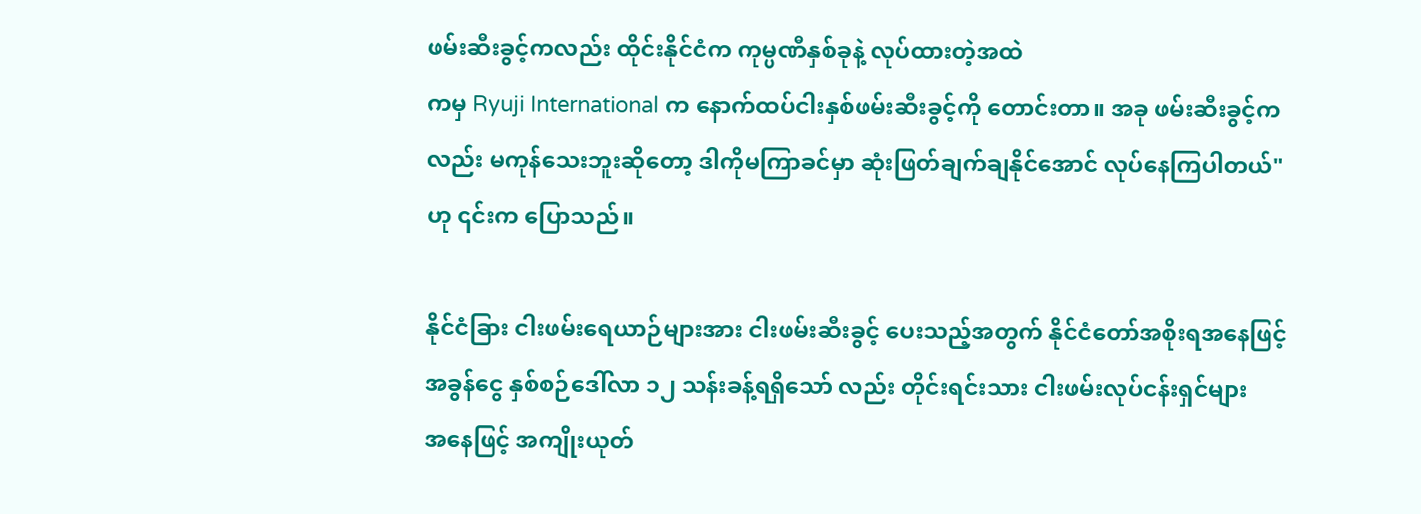ဖမ်းဆီးခွင့်ကလည်း ထိုင်းနိုင်ငံက ကုမ္ပဏီနှစ်ခုနဲ့ လုပ်ထားတဲ့အထဲ
ကမှ Ryuji International က နောက်ထပ်ငါးနှစ်ဖမ်းဆီးခွင့်ကို တောင်းတာ။ အခု ဖမ်းဆီးခွင့်က
လည်း မကုန်သေးဘူးဆိုတော့ ဒါကိုမကြာခင်မှာ ဆုံးဖြတ်ချက်ချနိုင်အောင် လုပ်နေကြပါတယ်"
ဟု ၎င်းက ပြောသည်။

နိုင်ငံခြား ငါးဖမ်းရေယာဉ်များအား ငါးဖမ်းဆီးခွင့် ပေးသည့်အတွက် နိုင်ငံတော်အစိုးရအနေဖြင့်
အခွန်ငွေ နှစ်စဉ်ဒေါ်လာ ၁၂ သန်းခန့်ရရှိသော် လည်း တိုင်းရင်းသား ငါးဖမ်းလုပ်ငန်းရှင်များ
အနေဖြင့် အကျိုးယုတ်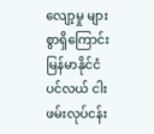လျော့မှု များစွာရှိကြောင်း မြန်မာနိုင်ငံ ပင်လယ် ငါးဖမ်းလုပ်ငန်း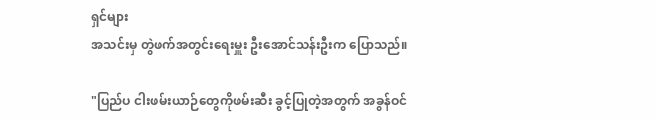ရှင်များ
အသင်းမှ တွဲဖက်အတွင်းရေးမှူး ဦးအောင်သန်းဦးက ပြောသည်။

"ပြည်ပ ငါးဖမ်းယာဉ်တွေကိုဖမ်းဆီး ခွင့်ပြုတဲ့အတွက် အခွန်ဝင်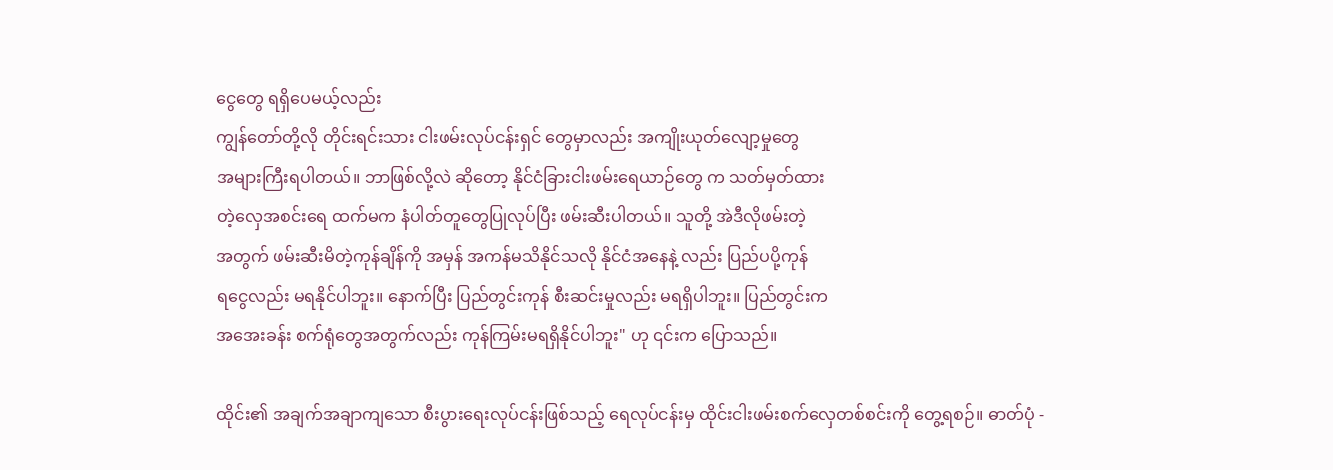ငွေတွေ ရရှိပေမယ့်လည်း
ကျွန်တော်တို့လို တိုင်းရင်းသား ငါးဖမ်းလုပ်ငန်းရှင် တွေမှာလည်း အကျိုးယုတ်လျော့မှုတွေ
အများကြီးရပါတယ်။ ဘာဖြစ်လို့လဲ ဆိုတော့ နိုင်ငံခြားငါးဖမ်းရေယာဉ်တွေ က သတ်မှတ်ထား
တဲ့လှေအစင်းရေ ထက်မက နံပါတ်တူတွေပြုလုပ်ပြီး ဖမ်းဆီးပါတယ်။ သူတို့ အဲဒီလိုဖမ်းတဲ့
အတွက် ဖမ်းဆီးမိတဲ့ကုန်ချိန်ကို အမှန် အကန်မသိနိုင်သလို နိုင်ငံအနေနဲ့ လည်း ပြည်ပပို့ကုန်
ရငွေလည်း မရနိုင်ပါဘူး။ နောက်ပြီး ပြည်တွင်းကုန် စီးဆင်းမှုလည်း မရရှိပါဘူး။ ပြည်တွင်းက
အအေးခန်း စက်ရုံတွေအတွက်လည်း ကုန်ကြမ်းမရရှိနိုင်ပါဘူး" ဟု ၎င်းက ပြောသည်။

ထိုင်း၏ အချက်အချာကျသော စီးပွားရေးလုပ်ငန်းဖြစ်သည့် ရေလုပ်ငန်းမှ ထိုင်းငါးဖမ်းစက်လှေတစ်စင်းကို တွေ့ရစဉ်။ ဓာတ်ပုံ -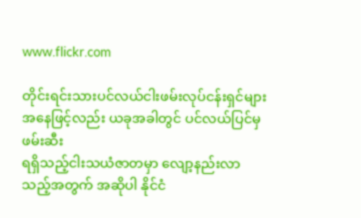www.flickr.com

တိုင်းရင်းသားပင်လယ်ငါးဖမ်းလုပ်ငန်းရှင်များအနေဖြင့်လည်း ယခုအခါတွင် ပင်လယ်ပြင်မှဖမ်းဆီး
ရရှိသည့်ငါးသယံဇာတမှာ လျော့နည်းလာသည့်အတွက် အဆိုပါ နိုင်ငံ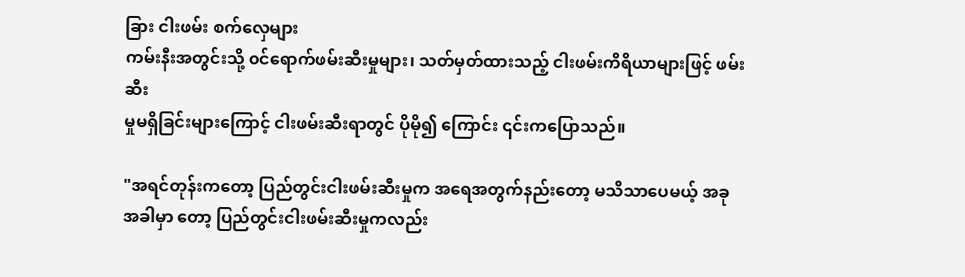ခြား ငါးဖမ်း စက်လှေများ
ကမ်းနီးအတွင်းသို့ ၀င်ရောက်ဖမ်းဆီးမှုများ၊ သတ်မှတ်ထားသည့် ငါးဖမ်းကိရိယာများဖြင့် ဖမ်းဆီး
မှုမရှိခြင်းများကြောင့် ငါးဖမ်းဆီးရာတွင် ပိုမို၍ ကြောင်း ၎င်းကပြောသည်။

"အရင်တုန်းကတော့ ပြည်တွင်းငါးဖမ်းဆီးမှုက အရေအတွက်နည်းတော့ မသိသာပေမယ့် အခု
အခါမှာ တော့ ပြည်တွင်းငါးဖမ်းဆီးမှုကလည်း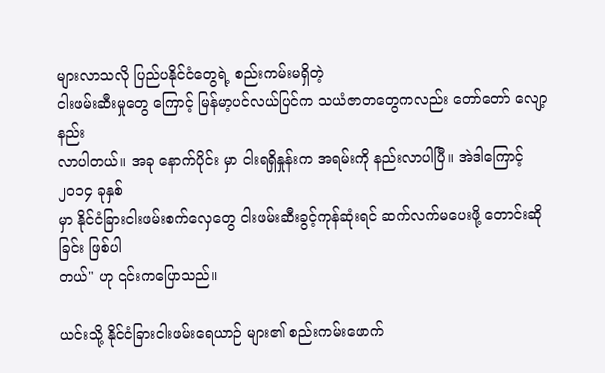များလာသလို ပြည်ပနိုင်ငံတွေရဲ့ စည်းကမ်းမရှိတဲ့
ငါးဖမ်းဆီးမှုတွေ ကြောင့် မြန်မာ့ပင်လယ်ပြင်က သယံဇာတတွေကလည်း တော်တော် လျော့နည်း
လာပါတယ်။ အခု နောက်ပိုင်း မှာ ငါးရရှိနှုန်းက အရမ်းကို နည်းလာပါပြီ။ အဲဒါကြောင့် ၂၀၁၄ ခုနှစ်
မှာ နိုင်ငံခြားငါးဖမ်းစက်လှေတွေ ငါးဖမ်းဆီးခွင့်ကုန်ဆုံးရင် ဆက်လက်မပေးဖို့ တောင်းဆိုခြင်း ဖြစ်ပါ
တယ်" ဟု ၎င်းကပြောသည်။

ယင်းသို့ နိုင်ငံခြားငါးဖမ်းရေယာဉ် များ၏ စည်းကမ်းဖောက်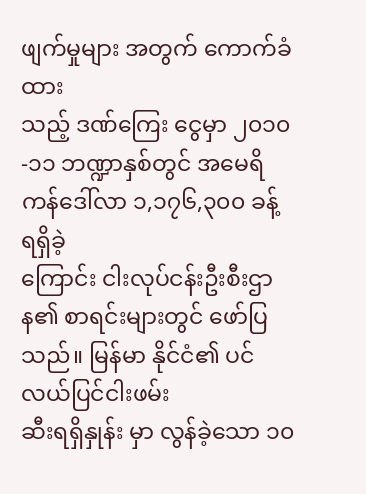ဖျက်မှုများ အတွက် ကောက်ခံထား
သည့် ဒဏ်ကြေး ငွေမှာ ၂၀၁၀-၁၁ ဘဏ္ဍာနှစ်တွင် အမေရိကန်ဒေါ်လာ ၁,၁၇၆,၃၀၀ ခန့် ရရှိခဲ့
ကြောင်း ငါးလုပ်ငန်းဦးစီးဌာန၏ စာရင်းများတွင် ဖော်ပြသည်။ မြန်မာ နိုင်ငံ၏ ပင်လယ်ပြင်ငါးဖမ်း
ဆီးရရှိနှုန်း မှာ လွန်ခဲ့သော ၁၀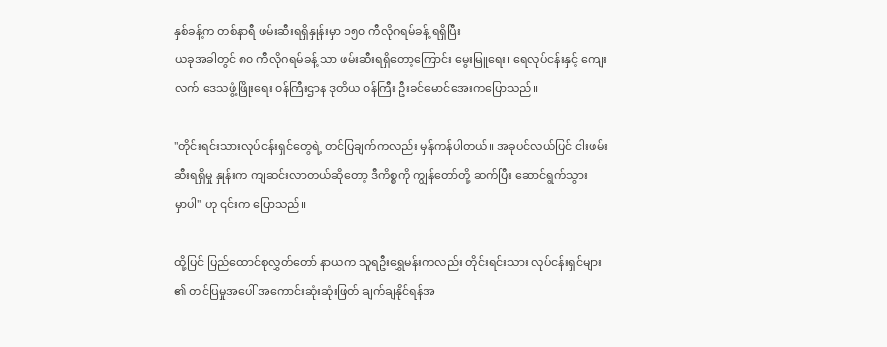နှစ်ခန့်က တစ်နာရီ ဖမ်းဆီးရရှိနှုန်းမှာ ၁၅၀ ကီလိုဂရမ်ခန့် ရရှိပြီး
ယခုအခါတွင် ၈၀ ကီလိုဂရမ်ခန့် သာ ဖမ်းဆီးရရှိတော့ကြောင်း မွေးမြူရေး၊ ရေလုပ်ငန်းနှင့် ကျေး
လက် ဒေသဖွံ့ဖြိုးရေး ၀န်ကြီးဌာန ဒုတိယ ၀န်ကြီး ဦးခင်မောင်အေးကပြောသည်။

"တိုင်းရင်းသားလုပ်ငန်းရှင်တွေရဲ့ တင်ပြချက်ကလည်း မှန်ကန်ပါတယ်။ အခုပင်လယ်ပြင် ငါးဖမ်း
ဆီးရရှိမှု နှုန်းက ကျဆင်းလာတယ်ဆိုတော့ ဒီကိစ္စကို ကျွန်တော်တို့ ဆက်ပြီး ဆောင်ရွက်သွား
မှာပါ" ဟု ၎င်းက ပြောသည်။

ထို့ပြင် ပြည်ထောင်စုလွှတ်တော် နာယက သူရဦးရွှေမန်းကလည်း တိုင်းရင်းသား လုပ်ငန်းရှင်များ
၏ တင်ပြမှုအပေါ် အကောင်းဆုံးဆုံးဖြတ် ချက်ချနိုင်ရန်အ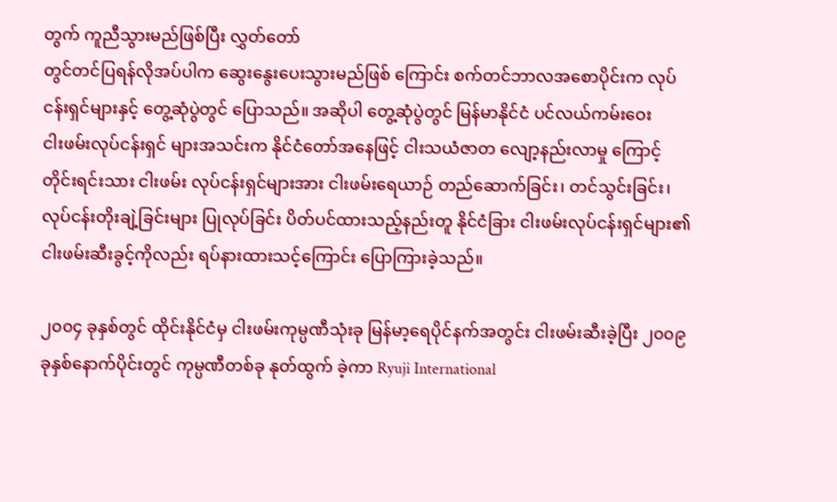တွက် ကူညီသွားမည်ဖြစ်ပြီး လွှတ်တော်
တွင်တင်ပြရန်လိုအပ်ပါက ဆွေးနွေးပေးသွားမည်ဖြစ် ကြောင်း စက်တင်ဘာလအစောပိုင်းက လုပ်
ငန်းရှင်များနှင့် တွေ့ဆုံပွဲတွင် ပြောသည်။ အဆိုပါ တွေ့ဆုံပွဲတွင် မြန်မာနိုင်ငံ ပင်လယ်ကမ်းဝေး
ငါးဖမ်းလုပ်ငန်းရှင် များအသင်းက နိုင်ငံတော်အနေဖြင့် ငါးသယံဇာတ လျော့နည်းလာမှု ကြောင့်
တိုင်းရင်းသား ငါးဖမ်း လုပ်ငန်းရှင်များအား ငါးဖမ်းရေယာဉ် တည်ဆောက်ခြင်း၊ တင်သွင်းခြင်း၊
လုပ်ငန်းတိုးချဲ့ခြင်းများ ပြုလုပ်ခြင်း ပိတ်ပင်ထားသည့်နည်းတူ နိုင်ငံခြား ငါးဖမ်းလုပ်ငန်းရှင်များ၏
ငါးဖမ်းဆီးခွင့်ကိုလည်း ရပ်နားထားသင့်ကြောင်း ပြောကြားခဲ့သည်။

၂၀၀၄ ခုနှစ်တွင် ထိုင်းနိုင်ငံမှ ငါးဖမ်းကုမ္ပဏီသုံးခု မြန်မာ့ရေပိုင်နက်အတွင်း ငါးဖမ်းဆီးခဲ့ပြီး ၂၀၀၉
ခုနှစ်နောက်ပိုင်းတွင် ကုမ္ပဏီတစ်ခု နုတ်ထွက် ခဲ့ကာ Ryuji International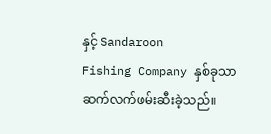နှင့် Sandaroon
Fishing Company နှစ်ခုသာ ဆက်လက်ဖမ်းဆီးခဲ့သည်။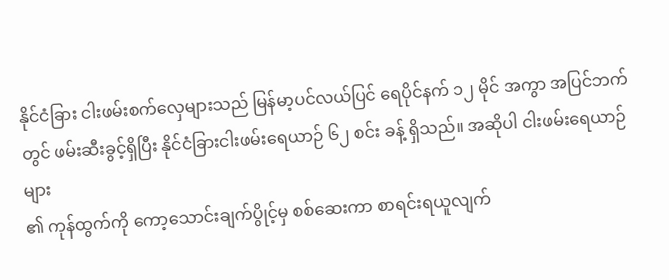နိုင်ငံခြား ငါးဖမ်းစက်လှေများသည် မြန်မာ့ပင်လယ်ပြင် ရေပိုင်နက် ၁၂ မိုင် အကွာ အပြင်ဘက်
တွင် ဖမ်းဆီးခွင့်ရှိပြီး နိုင်ငံခြားငါးဖမ်းရေယာဉ် ၆၂ စင်း ခန့် ရှိသည်။ အဆိုပါ ငါးဖမ်းရေယာဉ် များ
၏ ကုန်ထွက်ကို ကော့သောင်းချက်ပွိုင့်မှ စစ်ဆေးကာ စာရင်းရယူလျက်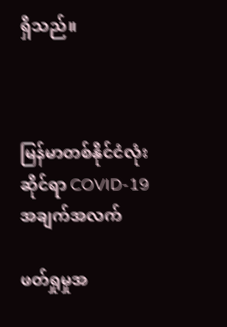ရှိသည်။



မြန်မာတစ်နိုင်ငံလုံးဆိုင်ရာ COVID-19 အချက်အလက်

ဖတ်ရှုမှုအ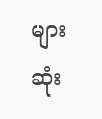များဆုံး